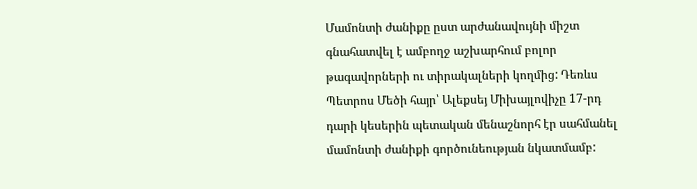Մամոնտի ժանիքը ըստ արժանավույնի միշտ գնահատվել է ամբողջ աշխարհում բոլոր թագավորների ու տիրակալների կողմից: Դեռևս Պետրոս Մեծի հայր՝ Ալեքսեյ Միխայլովիչը 17-րդ դարի կեսերին պետական մենաշնորհ էր սահմանել մամոնտի ժանիքի գործունեության նկատմամբ: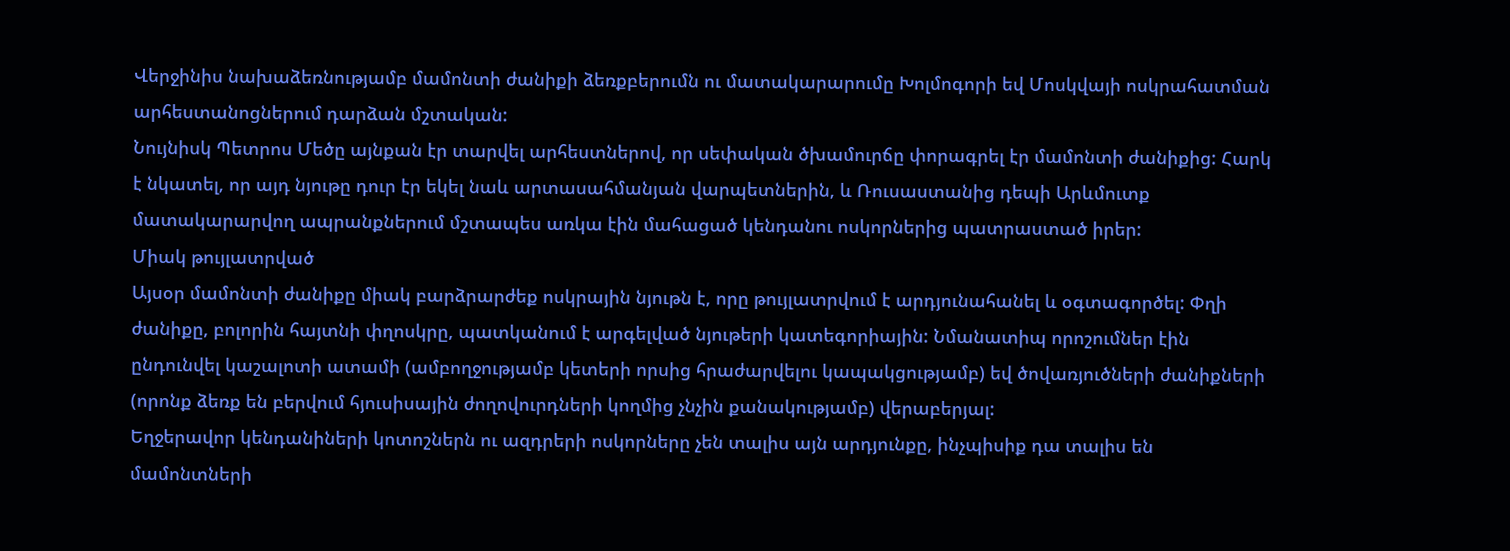Վերջինիս նախաձեռնությամբ մամոնտի ժանիքի ձեռքբերումն ու մատակարարումը Խոլմոգորի եվ Մոսկվայի ոսկրահատման արհեստանոցներում դարձան մշտական:
Նույնիսկ Պետրոս Մեծը այնքան էր տարվել արհեստներով, որ սեփական ծխամուրճը փորագրել էր մամոնտի ժանիքից: Հարկ է նկատել, որ այդ նյութը դուր էր եկել նաև արտասահմանյան վարպետներին, և Ռուսաստանից դեպի Արևմուտք մատակարարվող ապրանքներում մշտապես առկա էին մահացած կենդանու ոսկորներից պատրաստած իրեր:
Միակ թույլատրված
Այսօր մամոնտի ժանիքը միակ բարձրարժեք ոսկրային նյութն է, որը թույլատրվում է արդյունահանել և օգտագործել: Փղի ժանիքը, բոլորին հայտնի փղոսկրը, պատկանում է արգելված նյութերի կատեգորիային: Նմանատիպ որոշումներ էին ընդունվել կաշալոտի ատամի (ամբողջությամբ կետերի որսից հրաժարվելու կապակցությամբ) եվ ծովառյուծների ժանիքների (որոնք ձեռք են բերվում հյուսիսային ժողովուրդների կողմից չնչին քանակությամբ) վերաբերյալ:
Եղջերավոր կենդանիների կոտոշներն ու ազդրերի ոսկորները չեն տալիս այն արդյունքը, ինչպիսիք դա տալիս են մամոնտների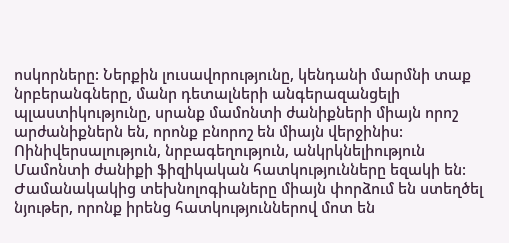ոսկորները: Ներքին լուսավորությունը, կենդանի մարմնի տաք նրբերանգները, մանր դետալների անգերազանցելի պլաստիկությունը, սրանք մամոնտի ժանիքների միայն որոշ արժանիքներն են, որոնք բնորոշ են միայն վերջինիս:
Ոինիվերսալություն, նրբագեղություն, անկրկնելիություն
Մամոնտի ժանիքի ֆիզիկական հատկությունները եզակի են: Ժամանակակից տեխնոլոգիաները միայն փորձում են ստեղծել նյութեր, որոնք իրենց հատկություններով մոտ են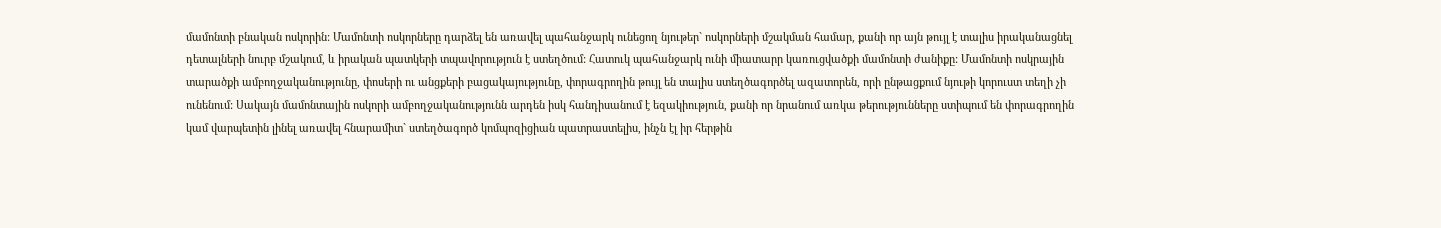մամոնտի բնական ոսկորին: Մամոնտի ոսկորները դարձել են առավել պահանջարկ ունեցող նյութեր` ոսկորների մշակման համար, քանի որ այն թույլ է տալիս իրականացնել դետալների նուրբ մշակում, և իրական պատկերի տպավորություն է ստեղծում: Հատուկ պահանջարկ ունի միատարր կառուցվածքի մամոնտի ժանիքը: Մամոնտի ոսկրային տարածքի ամբողջականությունը, փոսերի ու անցքերի բացակայությունը, փորագրողին թույլ են տալիս ստեղծագործել ազատորեն, որի ընթացքում նյութի կորուստ տեղի չի ունենում: Սակայն մամոնտային ոսկորի ամբողջականությունն արդեն իսկ հանդիսանում է եզակիություն, քանի որ նրանում առկա թերությունները ստիպում են փորագրողին կամ վարպետին լինել առավել հնարամիտ` ստեղծագործ կոմպոզիցիան պատրաստելիս, ինչն էլ իր հերթին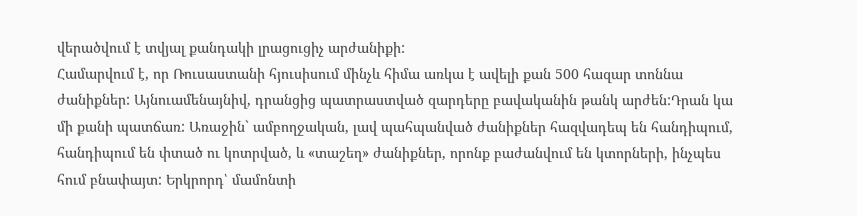վերածվում է տվյալ քանդակի լրացուցիչ արժանիքի:
Համարվում է, որ Ռուսաստանի հյուսիսում մինչև հիմա առկա է ավելի քան 500 հազար տոննա ժանիքներ: Այնուամենայնիվ, դրանցից պատրաստված զարդերը բավականին թանկ արժեն:Դրան կա մի քանի պատճառ: Առաջին` ամբողջական, լավ պահպանված ժանիքներ հազվադեպ են հանդիպում, հանդիպում են փտած ու կոտրված, և «տաշեղ» ժանիքներ, որոնք բաժանվում են կտորների, ինչպես հում բնափայտ: Երկրորդ՝ մամոնտի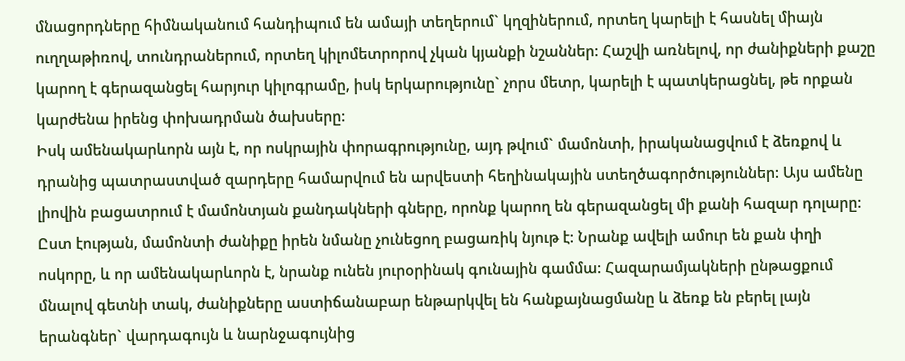մնացորդները հիմնականում հանդիպում են ամայի տեղերում` կղզիներում, որտեղ կարելի է հասնել միայն ուղղաթիռով, տունդրաներում, որտեղ կիլոմետրորով չկան կյանքի նշաններ: Հաշվի առնելով, որ ժանիքների քաշը կարող է գերազանցել հարյուր կիլոգրամը, իսկ երկարությունը` չորս մետր, կարելի է պատկերացնել, թե որքան կարժենա իրենց փոխադրման ծախսերը:
Իսկ ամենակարևորն այն է, որ ոսկրային փորագրությունը, այդ թվում` մամոնտի, իրականացվում է ձեռքով և դրանից պատրաստված զարդերը համարվում են արվեստի հեղինակային ստեղծագործություններ: Այս ամենը լիովին բացատրում է մամոնտյան քանդակների գները, որոնք կարող են գերազանցել մի քանի հազար դոլարը:
Ըստ էության, մամոնտի ժանիքը իրեն նմանը չունեցող բացառիկ նյութ է: Նրանք ավելի ամուր են քան փղի ոսկորը, և որ ամենակարևորն է, նրանք ունեն յուրօրինակ գունային գամմա: Հազարամյակների ընթացքում մնալով գետնի տակ, ժանիքները աստիճանաբար ենթարկվել են հանքայնացմանը և ձեռք են բերել լայն երանգներ` վարդագույն և նարնջագույնից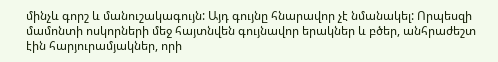մինչև գորշ և մանուշակագույն: Այդ գույնը հնարավոր չէ նմանակել: Որպեսզի մամոնտի ոսկորների մեջ հայտնվեն գույնավոր երակներ և բծեր, անհրաժեշտ էին հարյուրամյակներ, որի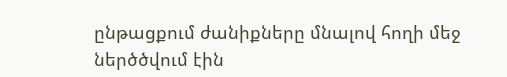ընթացքում ժանիքները մնալով հողի մեջ ներծծվում էին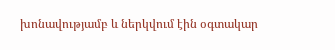խոնավությամբ և ներկվում էին օգտակար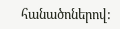հանածոներով: